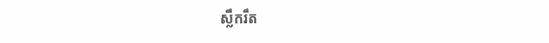ស្លឹករឹត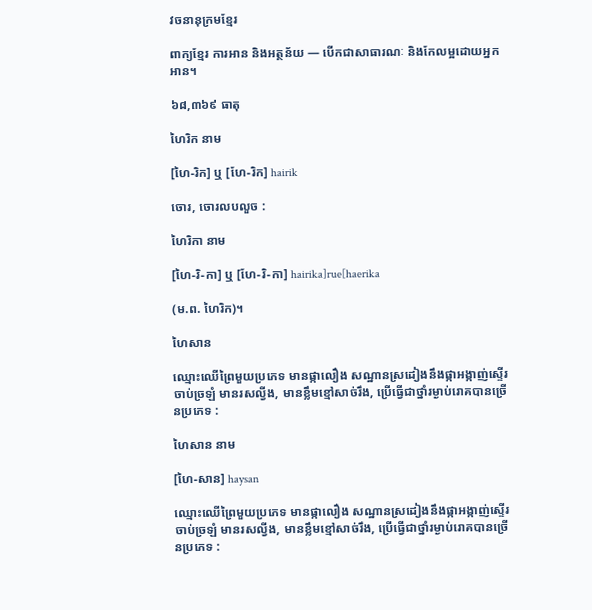វចនានុក្រមខ្មែរ

ពាក្យខ្មែរ ការអាន និងអត្ថន័យ — បើកជាសាធារណៈ និងកែលម្អដោយអ្នកអាន។

៦៨,៣៦៩ ធាតុ

ហៃរិក នាម

[ហៃ-រិក] ឬ [ហែ-រិក] hairik

ចោរ, ចោរលបលួច :

ហៃរិកា នាម

[ហៃ-រិ-កា] ឬ [ហែ-រិ-កា] hairika]rue[haerika

(ម.ព. ហៃរិក)។

ហៃសាន

ឈ្មោះឈើព្រៃមួយប្រភេទ មានផ្កាលឿង សណ្ឋានស្រដៀងនឹងផ្កាអង្កាញ់ស្ទើរចាប់ច្រឡំ មានរសល្វីង, មានខ្លឹមខ្មៅសាច់រឹង, ប្រើធ្វើជាថ្នាំរម្ងាប់រោគបានច្រើនប្រភេទ :

ហៃសាន នាម

[ហៃ-សាន] haysan

ឈ្មោះឈើព្រៃមួយប្រភេទ មានផ្កាលឿង សណ្ឋានស្រដៀងនឹងផ្កាអង្កាញ់ស្ទើរចាប់ច្រឡំ មានរសល្វីង, មានខ្លឹមខ្មៅសាច់រឹង, ប្រើធ្វើជាថ្នាំរម្ងាប់រោគបានច្រើនប្រភេទ :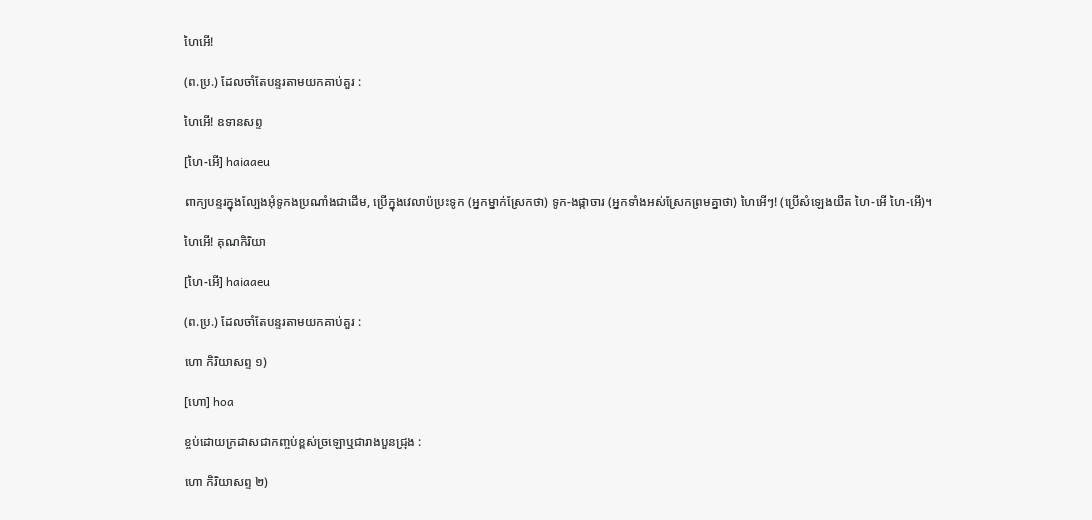ហៃអើ!

(ព.ប្រ.) ដែលចាំតែបន្ទរតាមយកគាប់គួរ :

ហៃអើ! ឧទានសព្ទ

[ហៃ-អើ] haiaaeu

ពាក្យបន្ទរក្នុងល្បែងអុំទូកងប្រណាំងជាដើម, ប្រើក្នុងវេលាប៉ប្រះទូក (អ្នកម្នាក់ស្រែកថា) ទូក-ងផ្កាចារ (អ្នកទាំងអស់ស្រែកព្រមគ្នាថា) ហៃអើៗ! (ប្រើសំឡេងយឺត ហៃ-អើ ហៃ-អើ)។

ហៃអើ! គុណកិរិយា

[ហៃ-អើ] haiaaeu

(ព.ប្រ.) ដែលចាំតែបន្ទរតាមយកគាប់គួរ :

ហោ កិរិយាសព្ទ ១)

[ហោ] hoa

ខ្ចប់ដោយក្រដាសជាកញ្ចប់ខ្ពស់ច្រឡោឬជារាងបួនជ្រុង :

ហោ កិរិយាសព្ទ ២)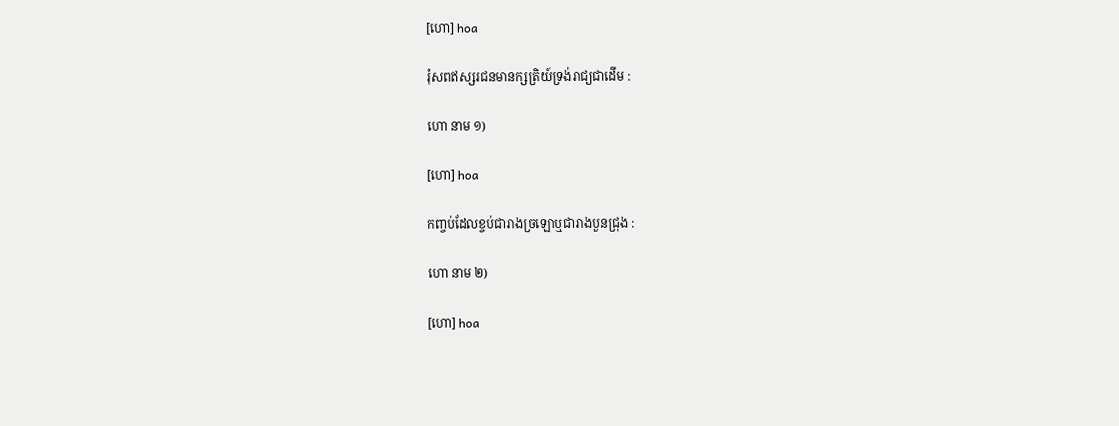[ហោ] hoa

រុំសពឥស្សរជនមានក្សត្រិយ៍ទ្រង់រាជ្យជាដើម :

ហោ នាម ១)

[ហោ] hoa

កញ្ចប់ដែលខ្ចប់ជារាងច្រឡោឬជារាងបួនជ្រុង :

ហោ នាម ២)

[ហោ] hoa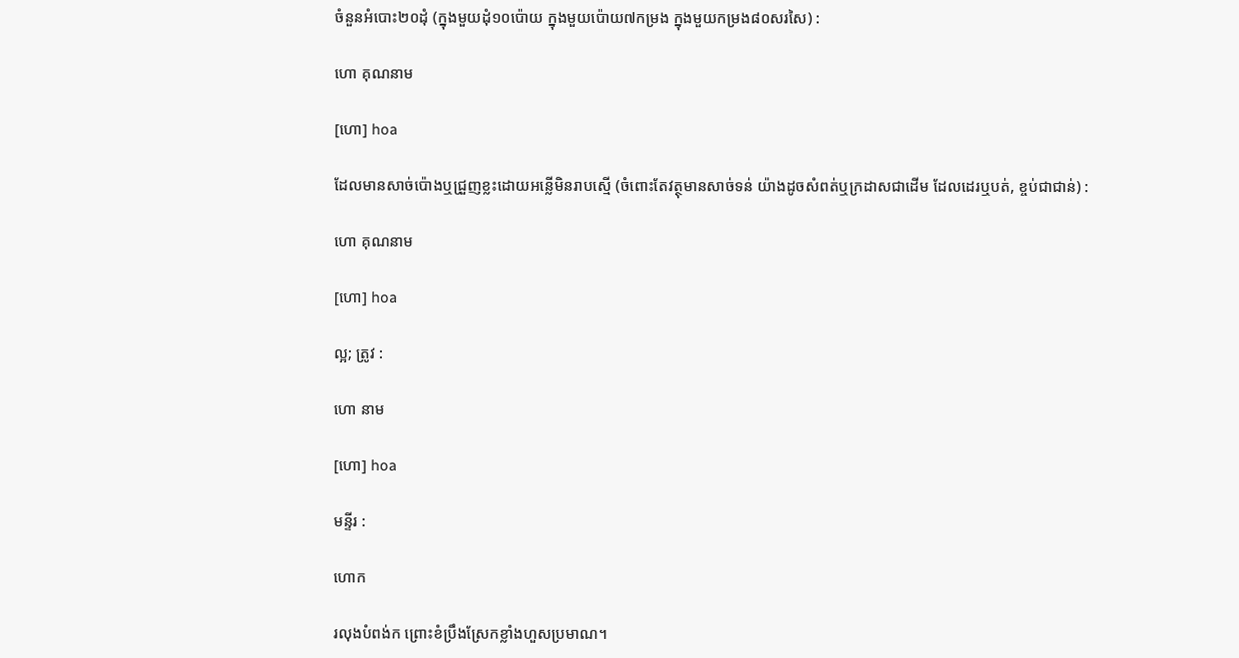ចំនួនអំបោះ២០ដុំ (ក្នុងមួយដុំ១០ប៉ោយ ក្នុងមួយប៉ោយ៧កម្រង ក្នុងមួយកម្រង៨០សរសៃ) :

ហោ គុណនាម

[ហោ] hoa

ដែលមានសាច់ប៉ោងឬជ្រួញខ្លះដោយអន្លើមិនរាបស្មើ (ចំពោះតែវត្ថុមានសាច់ទន់ យ៉ាងដូចសំពត់ឬក្រដាសជាដើម ដែលដេរឬបត់, ខ្ចប់ជាជាន់) :

ហោ គុណនាម

[ហោ] hoa

ល្អ; ត្រូវ :

ហោ នាម

[ហោ] hoa

មន្ទីរ :

ហោក

រលុងបំពង់ក ព្រោះខំប្រឹងស្រែកខ្លាំងហួសប្រមាណ។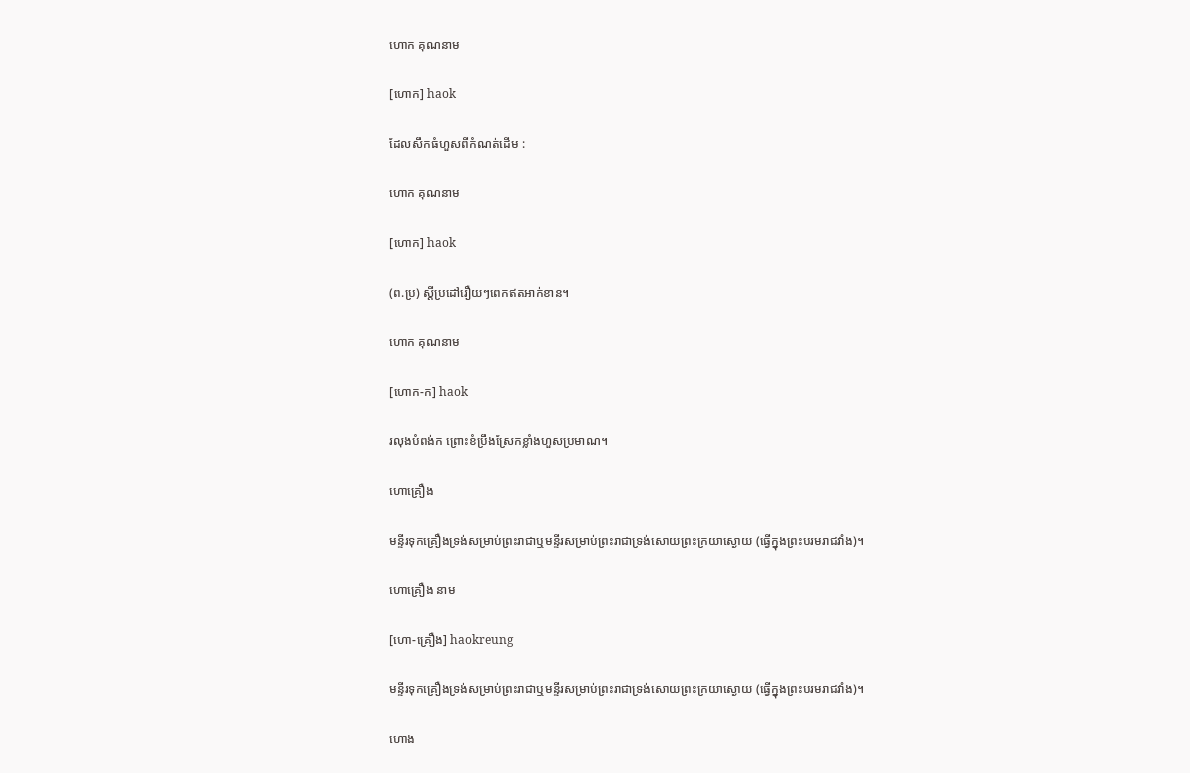ហោក គុណនាម

[ហោក] haok

ដែលសឹកធំហួសពីកំណត់ដើម :

ហោក គុណនាម

[ហោក] haok

(ព.ប្រ) ស្ដីប្រដៅរឿយៗពេកឥតអាក់ខាន។

ហោក គុណនាម

[ហោក-ក] haok

រលុងបំពង់ក ព្រោះខំប្រឹងស្រែកខ្លាំងហួសប្រមាណ។

ហោគ្រឿង

មន្ទីរទុកគ្រឿងទ្រង់សម្រាប់ព្រះរាជាឬមន្ទីរសម្រាប់ព្រះរាជាទ្រង់សោយព្រះក្រយាស្ងោយ (ធ្វើក្នុងព្រះបរមរាជវាំង)។

ហោគ្រឿង នាម

[ហោ-គ្រឿង] haokreung

មន្ទីរទុកគ្រឿងទ្រង់សម្រាប់ព្រះរាជាឬមន្ទីរសម្រាប់ព្រះរាជាទ្រង់សោយព្រះក្រយាស្ងោយ (ធ្វើក្នុងព្រះបរមរាជវាំង)។

ហោង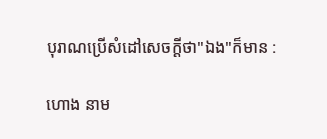បុរាណប្រើសំដៅសេចក្ដីថា"ឯង"ក៏មាន :

ហោង នាម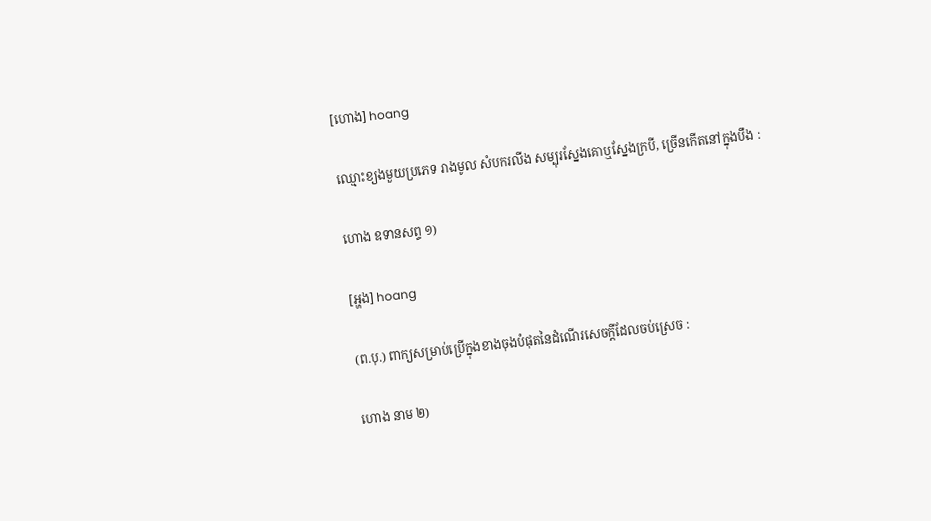[ហោង] hoang

ឈ្មោះខ្យងមួយប្រភេទ រាងមូល សំបករលីង សម្បុរស្នែងគោឬស្នែងក្របី, ច្រើនកើតនៅក្នុងបឹង :

ហោង ឧទានសព្ទ ១)

[អ្ហង] hoang

(ព.បុ.) ពាក្យសម្រាប់ប្រើក្នុងខាងចុងបំផុតនៃដំណើរសេចក្ដីដែលចប់ស្រេច :

ហោង នាម ២)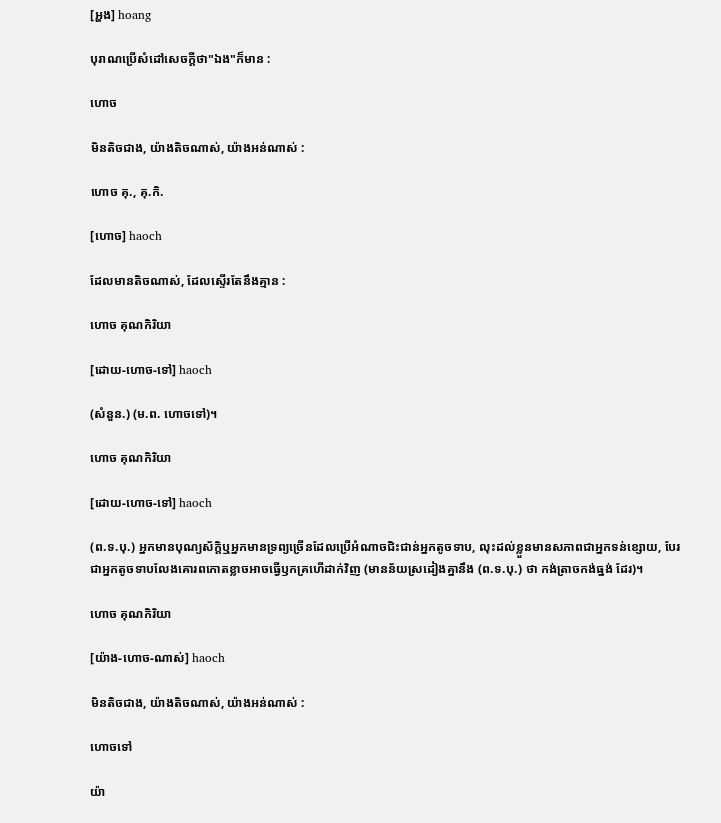[អ្ហង] hoang

បុរាណប្រើសំដៅសេចក្ដីថា"ឯង"ក៏មាន :

ហោច

មិនតិចជាង, យ៉ាងតិចណាស់, យ៉ាងអន់ណាស់ :

ហោច គុ., គុ.កិ.

[ហោច] haoch

ដែលមានតិចណាស់, ដែលស្ទើរតែនឹងគ្មាន :

ហោច គុណកិរិយា

[ដោយ-ហោច-ទៅ] haoch

(សំនួន.) (ម.ព. ហោចទៅ)។

ហោច គុណកិរិយា

[ដោយ-ហោច-ទៅ] haoch

(ព.ទ.បុ.) អ្នកមានបុណ្យស័ក្ដិឬអ្នកមានទ្រព្យច្រើនដែលប្រើអំណាចជិះជាន់អ្នកតូចទាប, លុះដល់ខ្លួនមានសភាពជាអ្នកទន់ខ្សោយ, បែរជាអ្នកតូចទាបលែងគោរពកោតខ្លាចអាចធ្វើឫកគ្រហើដាក់វិញ (មានន័យស្រដៀងគ្នានឹង (ព.ទ.បុ.) ថា កង់ត្រាចកង់ធ្នង់ ដែរ)។

ហោច គុណកិរិយា

[យ៉ាង-ហោច-ណាស់] haoch

មិនតិចជាង, យ៉ាងតិចណាស់, យ៉ាងអន់ណាស់ :

ហោចទៅ

យ៉ា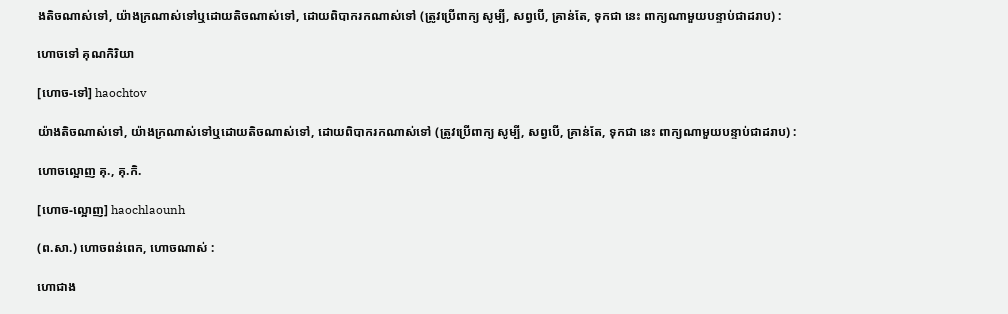ងតិចណាស់ទៅ, យ៉ាងក្រណាស់ទៅឬដោយតិចណាស់ទៅ, ដោយពិបាករកណាស់ទៅ (ត្រូវប្រើពាក្យ សូម្បី, សព្វបើ, គ្រាន់តែ, ទុកជា នេះ ពាក្យណាមួយបន្ទាប់ជាដរាប) :

ហោចទៅ គុណកិរិយា

[ហោច-ទៅ] haochtov

យ៉ាងតិចណាស់ទៅ, យ៉ាងក្រណាស់ទៅឬដោយតិចណាស់ទៅ, ដោយពិបាករកណាស់ទៅ (ត្រូវប្រើពាក្យ សូម្បី, សព្វបើ, គ្រាន់តែ, ទុកជា នេះ ពាក្យណាមួយបន្ទាប់ជាដរាប) :

ហោចល្អោញ គុ., គុ.កិ.

[ហោច-ល្អោញ] haochlaounh

(ព.សា.) ហោចពន់ពេក, ហោចណាស់ :

ហោជាង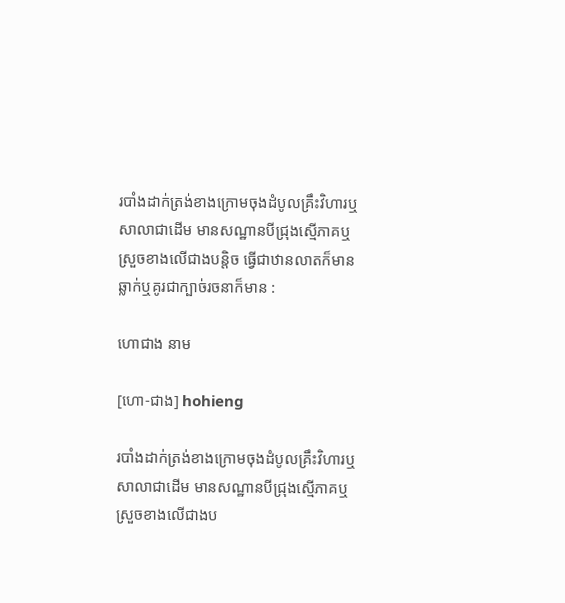របាំងដាក់ត្រង់ខាងក្រោមចុងដំបូលគ្រឹះវិហារឬសាលាជាដើម មានសណ្ឋានបីជ្រុងស្មើភាគឬស្រួចខាងលើជាងបន្តិច ធ្វើជាឋានលាតក៏មាន ឆ្លាក់ឬគូរជាក្បាច់រចនាក៏មាន :

ហោជាង នាម

[ហោ-ជាង] hohieng

របាំងដាក់ត្រង់ខាងក្រោមចុងដំបូលគ្រឹះវិហារឬសាលាជាដើម មានសណ្ឋានបីជ្រុងស្មើភាគឬស្រួចខាងលើជាងប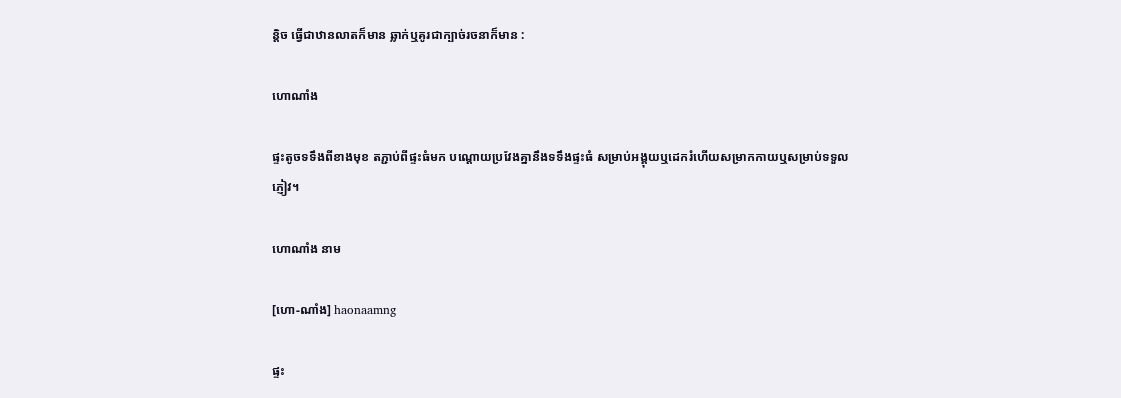ន្តិច ធ្វើជាឋានលាតក៏មាន ឆ្លាក់ឬគូរជាក្បាច់រចនាក៏មាន :

ហោណាំង

ផ្ទះតូចទទឹងពីខាងមុខ តភ្ជាប់ពីផ្ទះធំមក បណ្ដោយប្រវែងគ្នានឹងទទឹងផ្ទះធំ សម្រាប់អង្គុយឬដេករំហើយសម្រាកកាយឬសម្រាប់ទទួលភ្ញៀវ។

ហោណាំង នាម

[ហោ-ណាំង] haonaamng

ផ្ទះ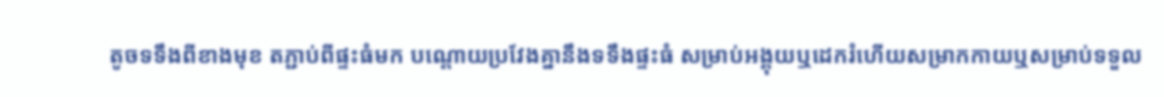តូចទទឹងពីខាងមុខ តភ្ជាប់ពីផ្ទះធំមក បណ្ដោយប្រវែងគ្នានឹងទទឹងផ្ទះធំ សម្រាប់អង្គុយឬដេករំហើយសម្រាកកាយឬសម្រាប់ទទួល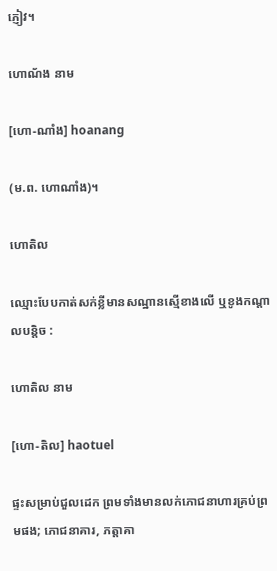ភ្ញៀវ។

ហោណ័ង នាម

[ហោ-ណាំង] hoanang

(ម.ព. ហោណាំង)។

ហោតិល

ឈ្មោះបែបកាត់សក់ខ្លីមានសណ្ឋានស្មើខាងលើ ឬខូងកណ្ដាលបន្តិច :

ហោតិល នាម

[ហោ-តិល] haotuel

ផ្ទះសម្រាប់ជួលដេក ព្រមទាំងមានលក់ភោជនាហារគ្រប់ព្រមផង; ភោជនាគារ, ភត្តាគា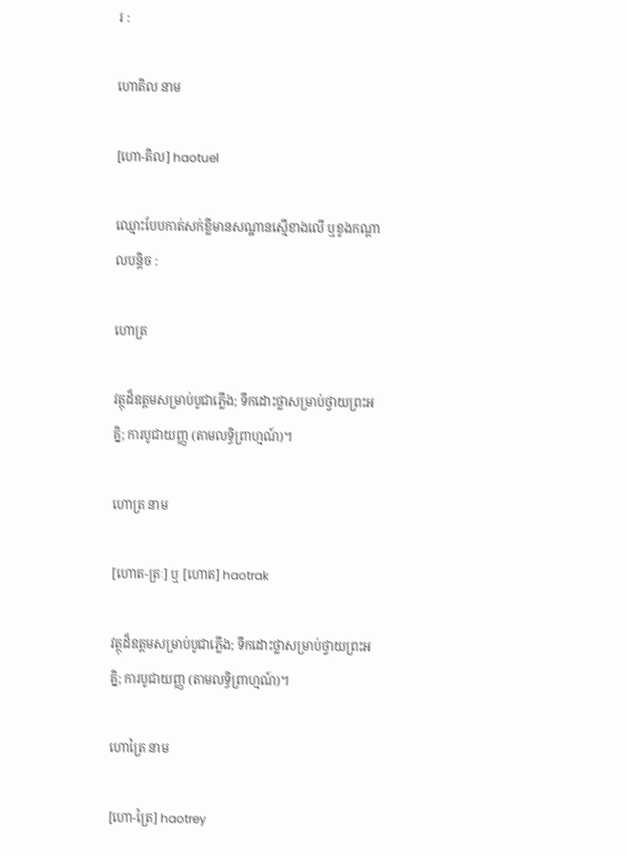រ :

ហោតិល នាម

[ហោ-តិល] haotuel

ឈ្មោះបែបកាត់សក់ខ្លីមានសណ្ឋានស្មើខាងលើ ឬខូងកណ្ដាលបន្តិច :

ហោត្រ

វត្ថុដ៏ឧត្តមសម្រាប់បូជាភ្លើង; ទឹកដោះថ្លាសម្រាប់ថ្វាយព្រះអគ្និ; ការបូជាយញ្ញ (តាមលទ្ធិព្រាហ្មណ៍)។

ហោត្រ នាម

[ហោត-ត្រៈ] ឬ [ហោត] haotrak

វត្ថុដ៏ឧត្តមសម្រាប់បូជាភ្លើង; ទឹកដោះថ្លាសម្រាប់ថ្វាយព្រះអគ្និ; ការបូជាយញ្ញ (តាមលទ្ធិព្រាហ្មណ៍)។

ហោត្រៃ នាម

[ហោ-ត្រៃ] haotrey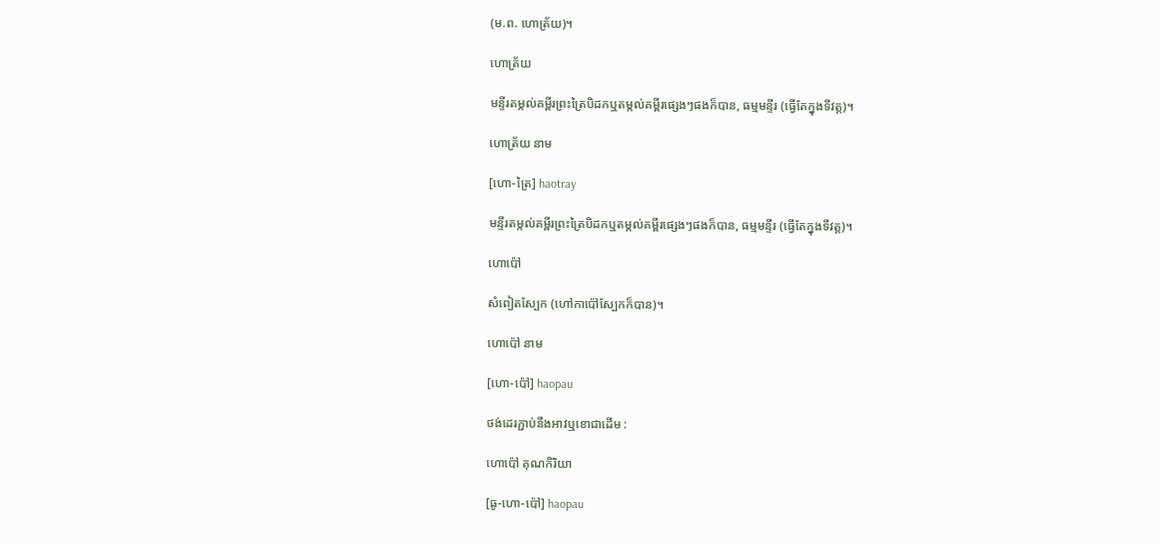(ម.ព. ហោត្រ័យ)។

ហោត្រ័យ

មន្ទីរតម្កល់គម្ពីរព្រះត្រៃបិដកឬតម្កល់គម្ពីរផ្សេងៗផងក៏បាន, ធម្មមន្ទីរ (ធ្វើតែក្នុងទីវត្ត)។

ហោត្រ័យ នាម

[ហោ-ត្រៃ] haotray

មន្ទីរតម្កល់គម្ពីរព្រះត្រៃបិដកឬតម្កល់គម្ពីរផ្សេងៗផងក៏បាន, ធម្មមន្ទីរ (ធ្វើតែក្នុងទីវត្ត)។

ហោប៉ៅ

សំពៀតស្បែក (ហៅកាប៉ៅស្បែកក៏បាន)។

ហោប៉ៅ នាម

[ហោ-ប៉ៅ] haopau

ថង់ដេរភ្ជាប់នឹងអាវឬខោជាដើម :

ហោប៉ៅ គុណកិរិយា

[ធូ-ហោ-ប៉ៅ] haopau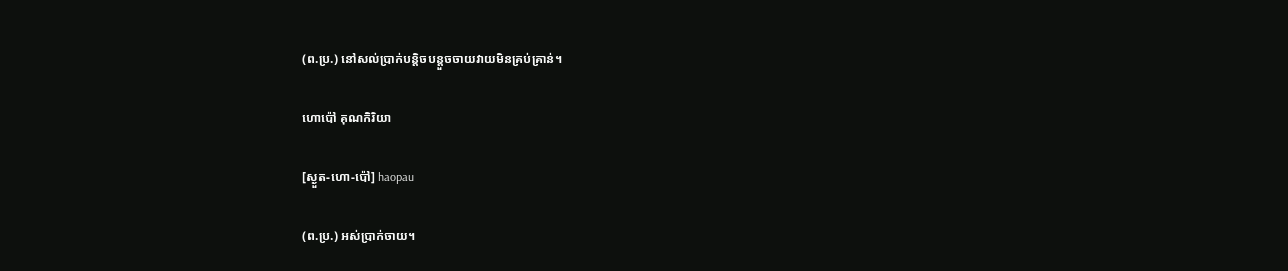(ព.ប្រ.) នៅសល់ប្រាក់បន្តិចបន្តួចចាយវាយមិនគ្រប់គ្រាន់។

ហោប៉ៅ គុណកិរិយា

[ស្ងួត-ហោ-ប៉ៅ] haopau

(ព.ប្រ.) អស់ប្រាក់ចាយ។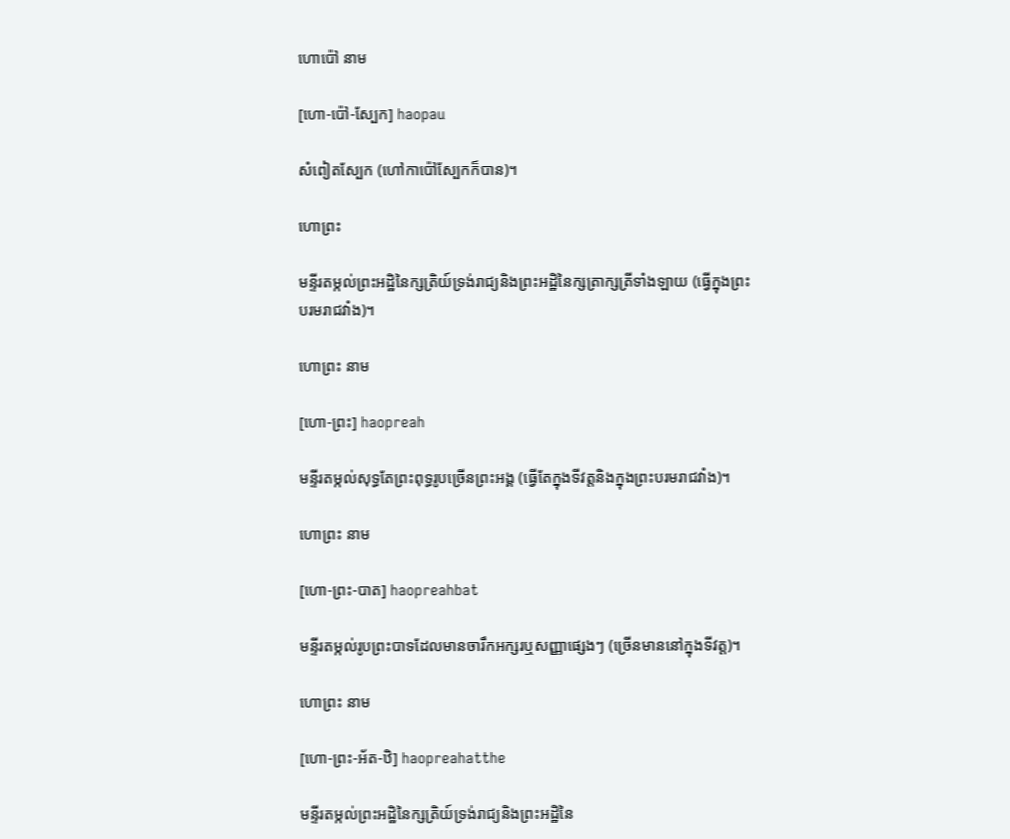ហោប៉ៅ នាម

[ហោ-ប៉ៅ-ស្បែក] haopau

សំពៀតស្បែក (ហៅកាប៉ៅស្បែកក៏បាន)។

ហោព្រះ

មន្ទីរតម្កល់ព្រះអដ្ឋិនៃក្សត្រិយ៍ទ្រង់រាជ្យនិងព្រះអដ្ឋិនៃក្សត្រាក្សត្រីទាំងឡាយ (ធ្វើក្នុងព្រះបរមរាជវាំង)។

ហោព្រះ នាម

[ហោ-ព្រះ] haopreah

មន្ទីរតម្កល់សុទ្ធតែព្រះពុទ្ធរូបច្រើនព្រះអង្គ (ធ្វើតែក្នុងទីវត្តនិងក្នុងព្រះបរមរាជវាំង)។

ហោព្រះ នាម

[ហោ-ព្រះ-បាត] haopreahbat

មន្ទីរតម្កល់រូបព្រះបាទដែលមានចារឹកអក្សរឬសញ្ញាផ្សេងៗ (ច្រើនមាននៅក្នុងទីវត្ត)។

ហោព្រះ នាម

[ហោ-ព្រះ-អ័ត-ឋិ] haopreahatthe

មន្ទីរតម្កល់ព្រះអដ្ឋិនៃក្សត្រិយ៍ទ្រង់រាជ្យនិងព្រះអដ្ឋិនៃ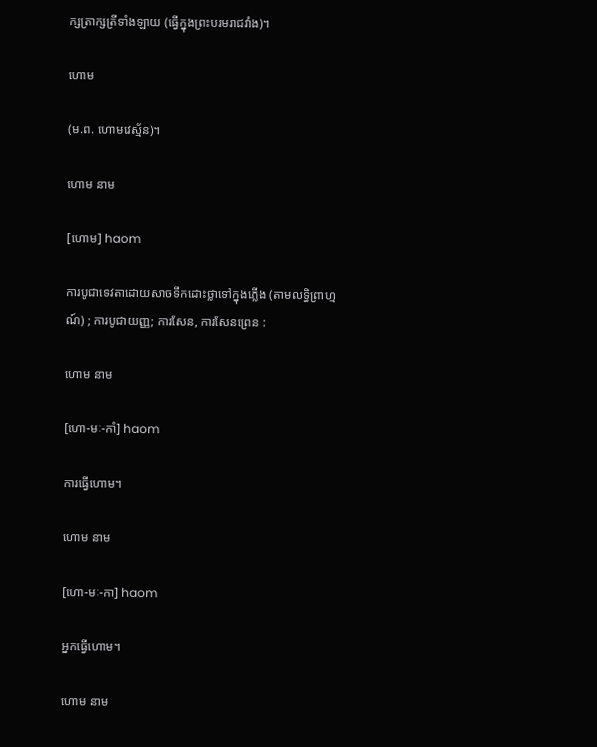ក្សត្រាក្សត្រីទាំងឡាយ (ធ្វើក្នុងព្រះបរមរាជវាំង)។

ហោម

(ម.ព. ហោមវេស្ម័ន)។

ហោម នាម

[ហោម] haom

ការបូជាទេវតាដោយសាចទឹកដោះថ្លាទៅក្នុងភ្លើង (តាមលទ្ធិព្រាហ្មណ៍) ; ការបូជាយញ្ញ; ការសែន, ការសែនព្រេន :

ហោម នាម

[ហោ-មៈ-កាំ] haom

ការធ្វើហោម។

ហោម នាម

[ហោ-មៈ-កា] haom

អ្នកធ្វើហោម។

ហោម នាម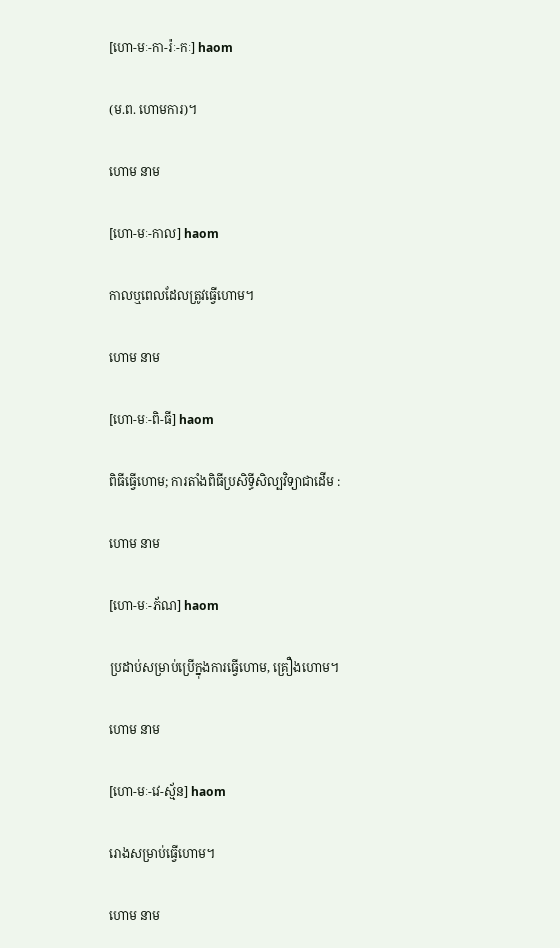[ហោ-មៈ-កា-រ៉ៈ-កៈ] haom

(ម.ព. ហោមការ)។

ហោម នាម

[ហោ-មៈ-កាល] haom

កាលឬពេលដែលត្រូវធ្វើហោម។

ហោម នាម

[ហោ-មៈ-ពិ-ធី] haom

ពិធីធ្វើហោម; ការតាំងពិធីប្រសិទ្ធីសិល្បវិទ្យាជាដើម :

ហោម នាម

[ហោ-មៈ-ភ័ណ] haom

ប្រដាប់សម្រាប់ប្រើក្នុងការធ្វើហោម, គ្រឿងហោម។

ហោម នាម

[ហោ-មៈ-វេ-ស្ម័ន] haom

រោងសម្រាប់ធ្វើហោម។

ហោម នាម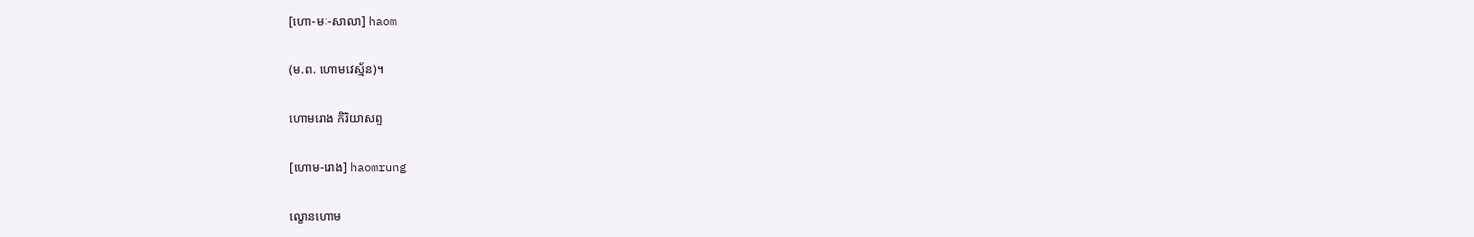[ហោ-មៈ-សាលា] haom

(ម.ព. ហោមវេស្ម័ន)។

ហោមរោង កិរិយាសព្ទ

[ហោម-រោង] haomrung

ល្ខោនហោម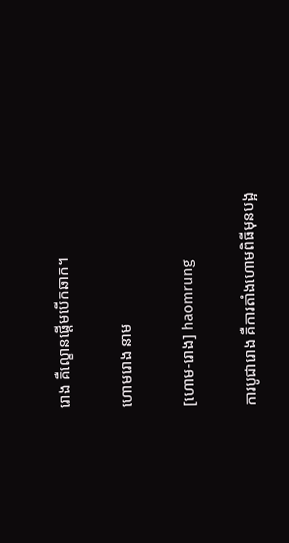រោង គឺល្ខោនផ្ដើមបើកឆាក។

ហោមរោង នាម

[ហោម-រោង] haomrung

ការបូជារោង គឺការតាំងហោមពិធីមុនបង្អ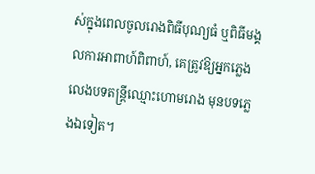ស់ក្នុងពេលចូលរោងពិធីបុណ្យធំ ឬពិធីមង្គលការអាពាហ៍ពិពាហ៍, គេត្រូវឱ្យអ្នកភ្លេងលេងបទតន្ត្រីឈ្មោះហោមរោង មុនបទភ្លេងឯទៀត។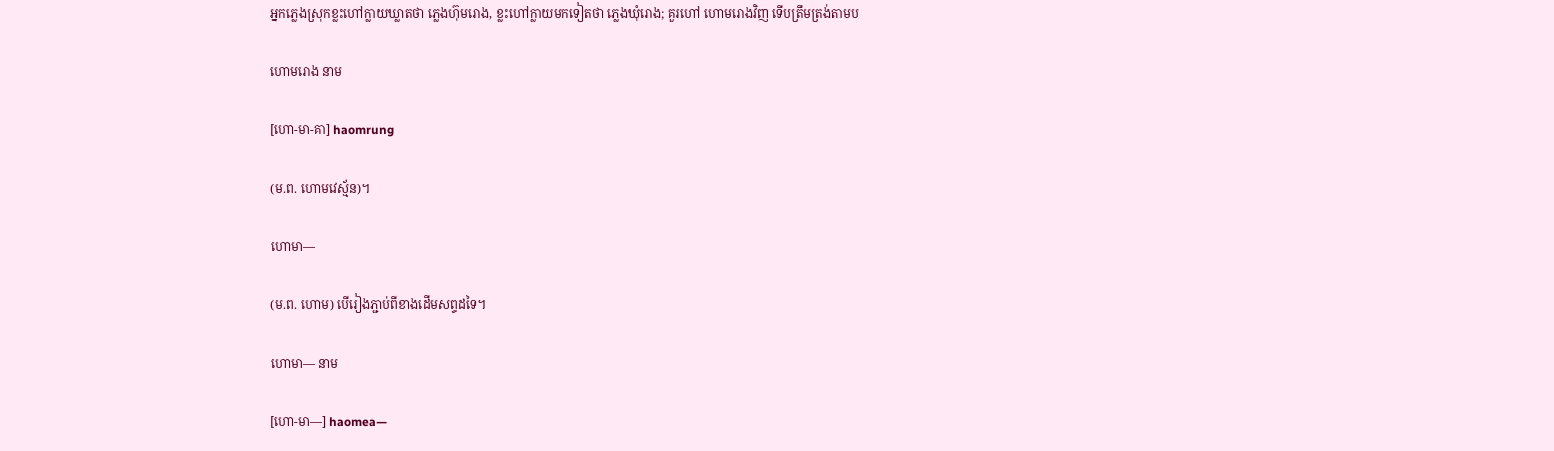អ្នកភ្លេងស្រុកខ្លះហៅក្លាយឃ្លាតថា ភ្លេងហ៊ុមរោង, ខ្លះហៅក្លាយមកទៀតថា ភ្លេងឃុំរោង; គួរហៅ ហោមរោងវិញ ទើបត្រឹមត្រង់តាមប

ហោមរោង នាម

[ហោ-មា-គា] haomrung

(ម.ព. ហោមវេស្ម័ន)។

ហោមា—

(ម.ព. ហោម) បើរៀងភ្ជាប់ពីខាងដើមសព្ទដទៃ។

ហោមា— នាម

[ហោ-មា—] haomea—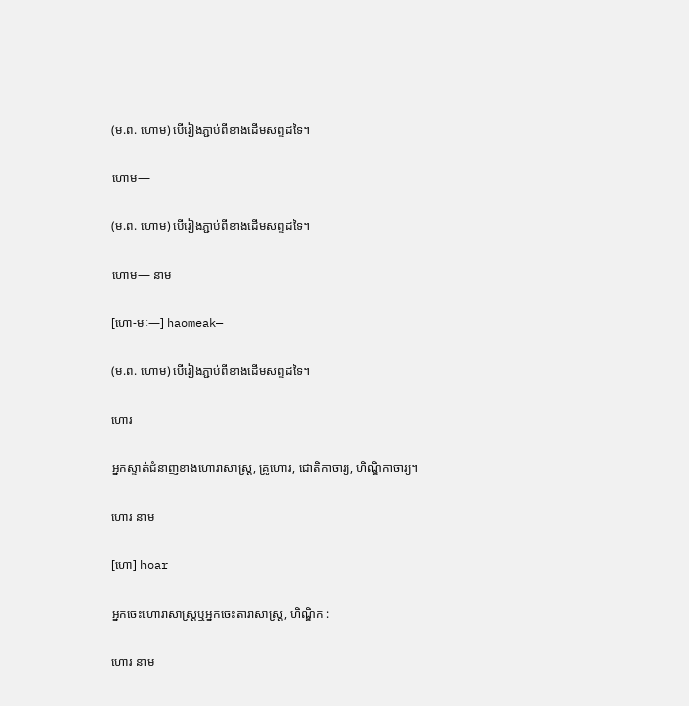(ម.ព. ហោម) បើរៀងភ្ជាប់ពីខាងដើមសព្ទដទៃ។

ហោម—

(ម.ព. ហោម) បើរៀងភ្ជាប់ពីខាងដើមសព្ទដទៃ។

ហោម— នាម

[ហោ-មៈ—] haomeak—

(ម.ព. ហោម) បើរៀងភ្ជាប់ពីខាងដើមសព្ទដទៃ។

ហោរ

អ្នកស្ទាត់ជំនាញខាងហោរាសាស្ត្រ, គ្រូហោរ, ជោតិកាចារ្យ, ហិណ្ឌិកាចារ្យ។

ហោរ នាម

[ហោ] hoar

អ្នកចេះហោរាសាស្ត្រឬអ្នកចេះតារាសាស្ត្រ, ហិណ្ឌិក :

ហោរ នាម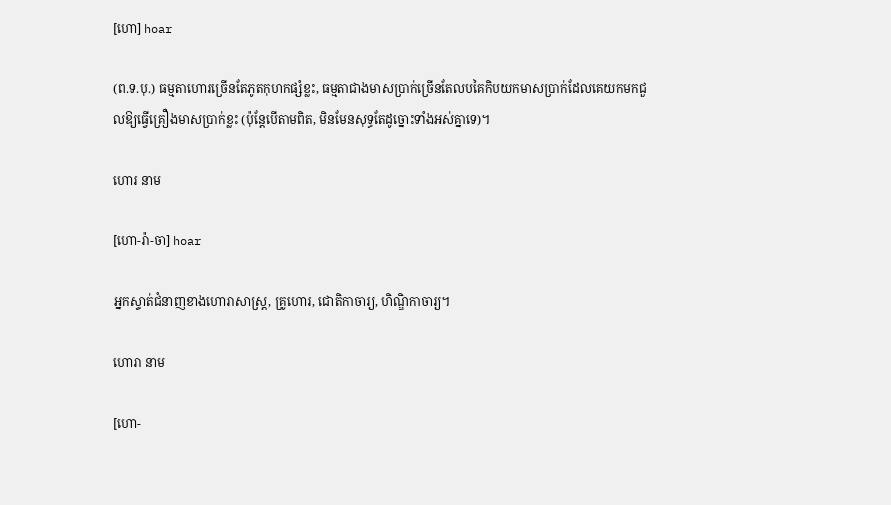[ហោ] hoar

(ព.ទ.បុ.) ធម្មតាហោរច្រើនតែភូតកុហកផ្សំខ្លះ, ធម្មតាជាងមាសប្រាក់ច្រើនតែលបគៃកិបយកមាសប្រាក់ដែលគេយកមកជួលឱ្យធ្វើគ្រឿងមាសប្រាក់ខ្លះ (ប៉ុន្តែបើតាមពិត, មិនមែនសុទ្ធតែដូច្នោះទាំងអស់គ្នាទេ)។

ហោរ នាម

[ហោ-រ៉ា-ចា] hoar

អ្នកស្ទាត់ជំនាញខាងហោរាសាស្ត្រ, គ្រូហោរ, ជោតិកាចារ្យ, ហិណ្ឌិកាចារ្យ។

ហោរា នាម

[ហោ-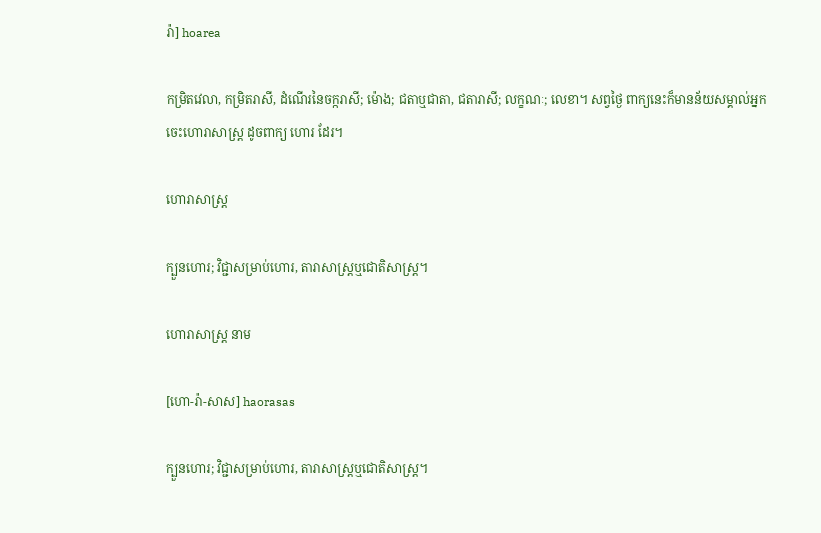រ៉ា] hoarea

កម្រិតវេលា, កម្រិតរាសី, ដំណើរនៃចក្ករាសី; ម៉ោង; ជតាឬជាតា, ជតារាសី; លក្ខណៈ; លេខា។ សព្វថ្ងៃ ពាក្យនេះក៏មានន័យសម្គាល់អ្នកចេះហោរាសាស្ត្រ ដូចពាក្យ ហោរ ដែរ។

ហោរាសាស្ត្រ

ក្បួនហោរ; វិជ្ជាសម្រាប់ហោរ, តារាសាស្ត្រឬជោតិសាស្ត្រ។

ហោរាសាស្ត្រ នាម

[ហោ-រ៉ា-សាស] haorasas

ក្បួនហោរ; វិជ្ជាសម្រាប់ហោរ, តារាសាស្ត្រឬជោតិសាស្ត្រ។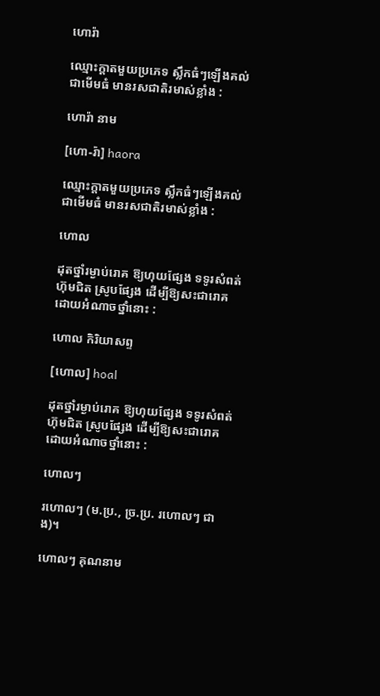ហោរ៉ា

ឈ្មោះក្ដាតមួយប្រភេទ ស្លឹកធំៗឡើងគល់ជាមើមធំ មានរសជាតិរមាស់ខ្លាំង :

ហោរ៉ា នាម

[ហោ-រ៉ា] haora

ឈ្មោះក្ដាតមួយប្រភេទ ស្លឹកធំៗឡើងគល់ជាមើមធំ មានរសជាតិរមាស់ខ្លាំង :

ហោល

ដុតថ្នាំរម្ងាប់រោគ ឱ្យហុយផ្សែង ទទូរសំពត់ហ៊ុមជិត ស្រូបផ្សែង ដើម្បីឱ្យសះជារោគ ដោយអំណាចថ្នាំនោះ :

ហោល កិរិយាសព្ទ

[ហោល] hoal

ដុតថ្នាំរម្ងាប់រោគ ឱ្យហុយផ្សែង ទទូរសំពត់ហ៊ុមជិត ស្រូបផ្សែង ដើម្បីឱ្យសះជារោគ ដោយអំណាចថ្នាំនោះ :

ហោលៗ

រហោលៗ (ម.ប្រ., ច្រ.ប្រ. រហោលៗ ជាង)។

ហោលៗ គុណនាម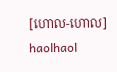[ហោល-ហោល] haolhaol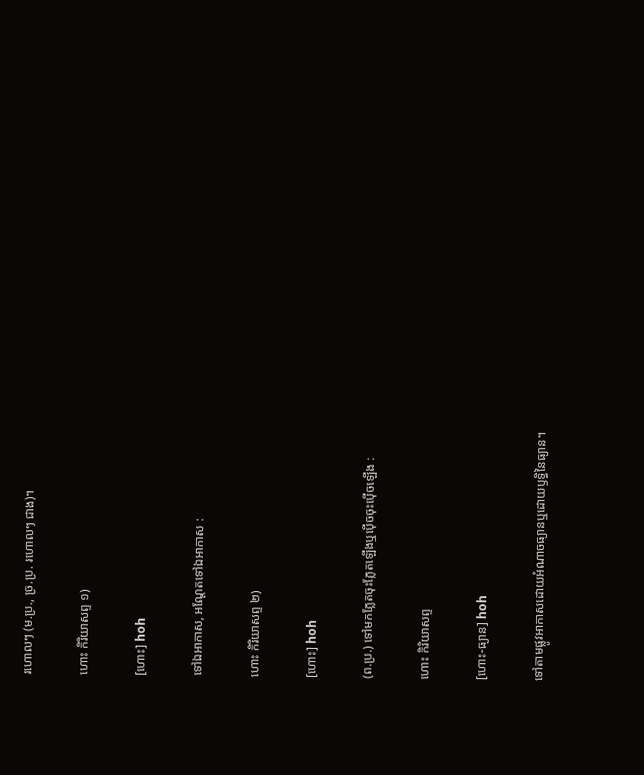រហោលៗ (ម.ប្រ., ច្រ.ប្រ. រហោលៗ ជាង)។

ហោះ កិរិយាសព្ទ ១)

[ហោះ] hoh

ទៅឯអាកាស, អណ្ដែតទៅឯអាកាស :

ហោះ កិរិយាសព្ទ ២)

[ហោះ] hoh

(ព.ប្រ.) ទៅមកភ្លែតចុះភ្លែតឡើងឬប៉ើចចុះប៉ើចឡើង :

ហោះ កិរិយាសព្ទ

[ហោះ-ធ្យាន] hoh

ទៅតាមផ្លូវអាកាសដោយអំណាចធ្យានឬដោយឫទ្ធិនៃធ្យាន។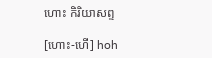ហោះ កិរិយាសព្ទ

[ហោះ-ហើ] hoh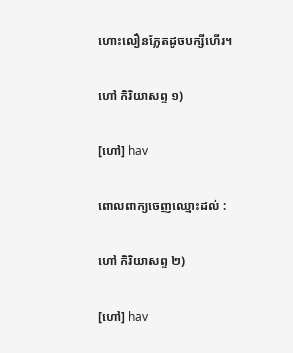ហោះលឿនភ្លែតដូចបក្សីហើរ។

ហៅ កិរិយាសព្ទ ១)

[ហៅ] hav

ពោលពាក្យចេញឈ្មោះដល់ :

ហៅ កិរិយាសព្ទ ២)

[ហៅ] hav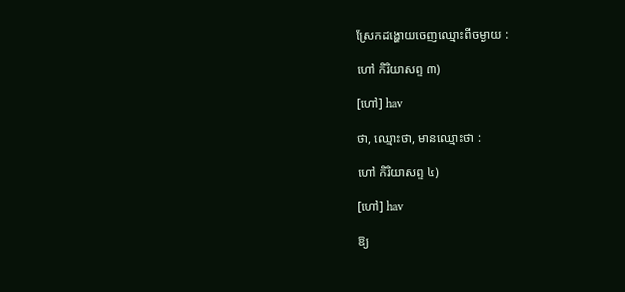ស្រែកដង្ហោយចេញឈ្មោះពីចម្ងាយ :

ហៅ កិរិយាសព្ទ ៣)

[ហៅ] hav

ថា, ឈ្មោះថា, មានឈ្មោះថា :

ហៅ កិរិយាសព្ទ ៤)

[ហៅ] hav

ឱ្យ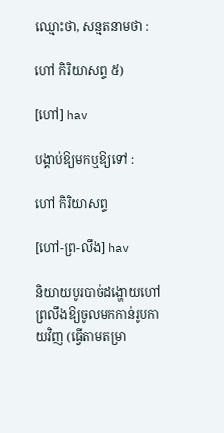ឈ្មោះថា, សន្មតនាមថា :

ហៅ កិរិយាសព្ទ ៥)

[ហៅ] hav

បង្គាប់ឱ្យមកឬឱ្យទៅ :

ហៅ កិរិយាសព្ទ

[ហៅ-ព្រ-លឹង] hav

និយាយបូរបាច់ដង្ហោយហៅព្រលឹងឱ្យចូលមកកាន់រូបកាយវិញ (ធ្វើតាមតម្រា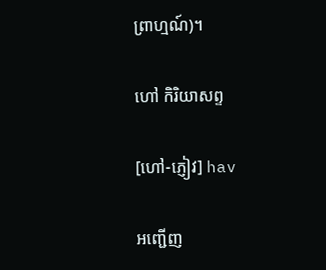ព្រាហ្មណ៍)។

ហៅ កិរិយាសព្ទ

[ហៅ-ភ្ញៀវ] hav

អញ្ជើញ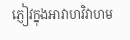ភ្ញៀវក្នុងអាវាហវិវាហម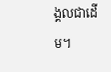ង្គលជាដើម។